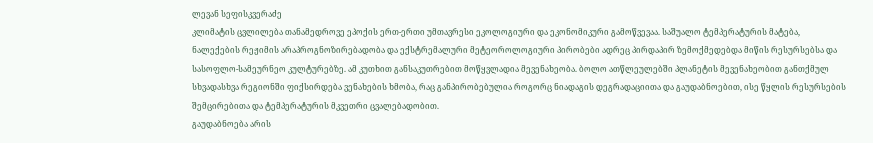ლევან სეფისკვერაძე
კლიმატის ცვლილება თანამედროვე ეპოქის ერთ-ერთი უმთავრესი ეკოლოგიური და ეკონომიკური გამოწვევაა. საშუალო ტემპერატურის მატება, ნალექების რეჟიმის არაპროგნოზირებადობა და ექსტრემალური მეტეოროლოგიური პირობები ადრეც პირდაპირ ზემოქმედებდა მიწის რესურსებსა და სასოფლო-სამეურნეო კულტურებზე. ამ კუთხით განსაკუთრებით მოწყვლადია მევენახეობა. ბოლო ათწლეულებში პლანეტის მევენახეობით განთქმულ სხვადასხვა რეგიონში ფიქსირდება ვენახების ხმობა, რაც განპირობებულია როგორც ნიადაგის დეგრადაციითა და გაუდაბნოებით, ისე წყლის რესურსების შემცირებითა და ტემპერატურის მკვეთრი ცვალებადობით.
გაუდაბნოება არის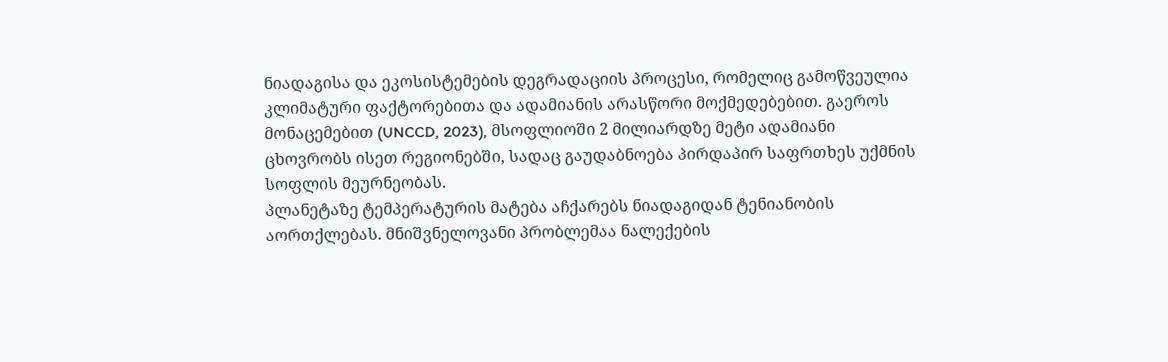ნიადაგისა და ეკოსისტემების დეგრადაციის პროცესი, რომელიც გამოწვეულია კლიმატური ფაქტორებითა და ადამიანის არასწორი მოქმედებებით. გაეროს მონაცემებით (UNCCD, 2023), მსოფლიოში 2 მილიარდზე მეტი ადამიანი ცხოვრობს ისეთ რეგიონებში, სადაც გაუდაბნოება პირდაპირ საფრთხეს უქმნის სოფლის მეურნეობას.
პლანეტაზე ტემპერატურის მატება აჩქარებს ნიადაგიდან ტენიანობის აორთქლებას. მნიშვნელოვანი პრობლემაა ნალექების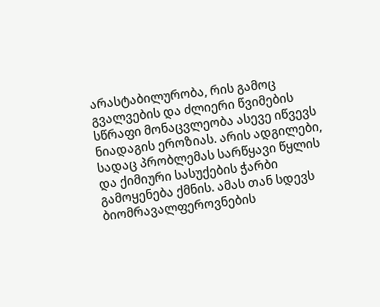არასტაბილურობა, რის გამოც გვალვების და ძლიერი წვიმების სწრაფი მონაცვლეობა ასევე იწვევს ნიადაგის ეროზიას. არის ადგილები, სადაც პრობლემას სარწყავი წყლის და ქიმიური სასუქების ჭარბი გამოყენება ქმნის. ამას თან სდევს ბიომრავალფეროვნების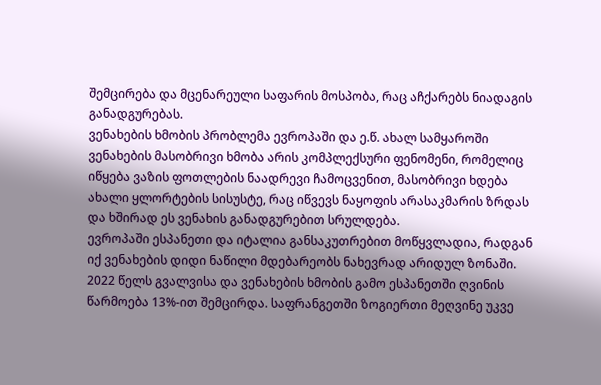შემცირება და მცენარეული საფარის მოსპობა, რაც აჩქარებს ნიადაგის განადგურებას.
ვენახების ხმობის პრობლემა ევროპაში და ე.წ. ახალ სამყაროში
ვენახების მასობრივი ხმობა არის კომპლექსური ფენომენი, რომელიც იწყება ვაზის ფოთლების ნაადრევი ჩამოცვენით, მასობრივი ხდება ახალი ყლორტების სისუსტე, რაც იწვევს ნაყოფის არასაკმარის ზრდას და ხშირად ეს ვენახის განადგურებით სრულდება.
ევროპაში ესპანეთი და იტალია განსაკუთრებით მოწყვლადია, რადგან იქ ვენახების დიდი ნაწილი მდებარეობს ნახევრად არიდულ ზონაში. 2022 წელს გვალვისა და ვენახების ხმობის გამო ესპანეთში ღვინის წარმოება 13%-ით შემცირდა. საფრანგეთში ზოგიერთი მეღვინე უკვე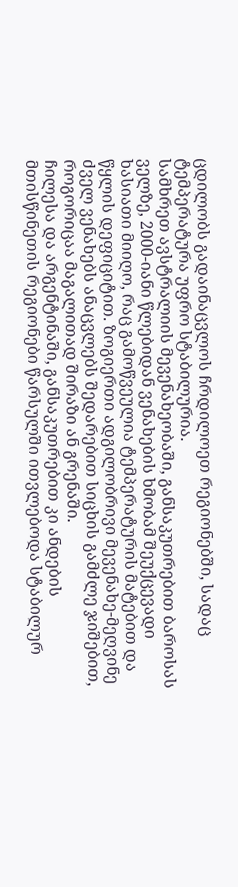ცდილობს გადაინაცვლოს ჩრდილოეთ რეგიონებში, სადაც ტემპერატურა უფრო სტაბილურია.
სამხრეთ ავსტრალიის მევენახეობაში, განსაკუთრებით ბაროსას ველზე, 2000-იანი წლებიდან ვენახების ხმობამ შეუქცევადი ხასიათი მიიღო, რაც გამოწვეულია ტემპერატურის მატებით და წყლის დეფიციტით. ზოგიერთი ადგილობრივი მევენახე-მეღვინე ძველ ვენახებს ანაცვლებს შედარებით სიცხის გამძლე ჯიშებით, როგორიცაა მაგალითად შირაზი ან გრენაში.
ჩილესა და არგენტინაში, განსაკუთრებით კი ანდების მთისწინეთის რეგიონები წარსულში ითვლებოდა სტაბილურ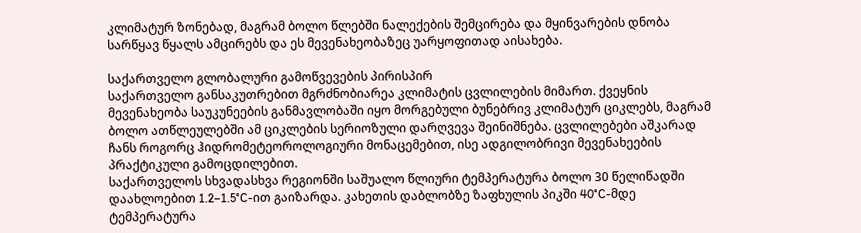კლიმატურ ზონებად, მაგრამ ბოლო წლებში ნალექების შემცირება და მყინვარების დნობა სარწყავ წყალს ამცირებს და ეს მევენახეობაზეც უარყოფითად აისახება.

საქართველო გლობალური გამოწვევების პირისპირ
საქართველო განსაკუთრებით მგრძნობიარეა კლიმატის ცვლილების მიმართ. ქვეყნის მევენახეობა საუკუნეების განმავლობაში იყო მორგებული ბუნებრივ კლიმატურ ციკლებს, მაგრამ ბოლო ათწლეულებში ამ ციკლების სერიოზული დარღვევა შეინიშნება. ცვლილებები აშკარად ჩანს როგორც ჰიდრომეტეოროლოგიური მონაცემებით, ისე ადგილობრივი მევენახეების პრაქტიკული გამოცდილებით.
საქართველოს სხვადასხვა რეგიონში საშუალო წლიური ტემპერატურა ბოლო 30 წელიწადში დაახლოებით 1.2–1.5°C-ით გაიზარდა. კახეთის დაბლობზე ზაფხულის პიკში 40°C-მდე ტემპერატურა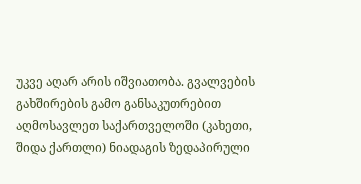უკვე აღარ არის იშვიათობა. გვალვების გახშირების გამო განსაკუთრებით აღმოსავლეთ საქართველოში (კახეთი, შიდა ქართლი) ნიადაგის ზედაპირული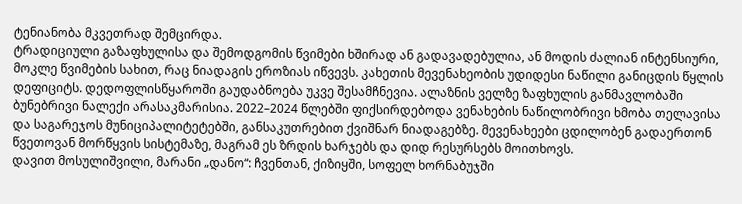ტენიანობა მკვეთრად შემცირდა.
ტრადიციული გაზაფხულისა და შემოდგომის წვიმები ხშირად ან გადავადებულია, ან მოდის ძალიან ინტენსიური, მოკლე წვიმების სახით, რაც ნიადაგის ეროზიას იწვევს. კახეთის მევენახეობის უდიდესი ნაწილი განიცდის წყლის დეფიციტს. დედოფლისწყაროში გაუდაბნოება უკვე შესამჩნევია. ალაზნის ველზე ზაფხულის განმავლობაში ბუნებრივი ნალექი არასაკმარისია. 2022–2024 წლებში ფიქსირდებოდა ვენახების ნაწილობრივი ხმობა თელავისა და საგარეჯოს მუნიციპალიტეტებში, განსაკუთრებით ქვიშნარ ნიადაგებზე. მევენახეები ცდილობენ გადაერთონ წვეთოვან მორწყვის სისტემაზე, მაგრამ ეს ზრდის ხარჯებს და დიდ რესურსებს მოითხოვს.
დავით მოსულიშვილი, მარანი „დანო“: ჩვენთან, ქიზიყში, სოფელ ხორნაბუჯში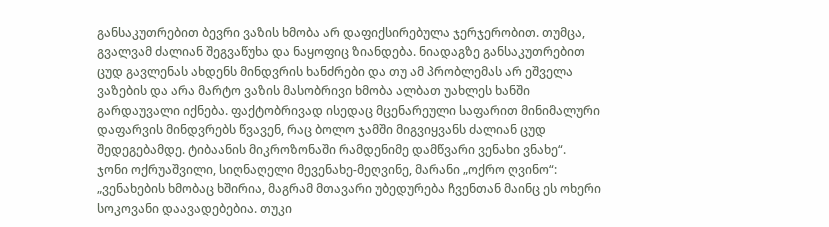განსაკუთრებით ბევრი ვაზის ხმობა არ დაფიქსირებულა ჯერჯერობით. თუმცა, გვალვამ ძალიან შეგვაწუხა და ნაყოფიც ზიანდება. ნიადაგზე განსაკუთრებით ცუდ გავლენას ახდენს მინდვრის ხანძრები და თუ ამ პრობლემას არ ეშველა ვაზების და არა მარტო ვაზის მასობრივი ხმობა ალბათ უახლეს ხანში გარდაუვალი იქნება. ფაქტობრივად ისედაც მცენარეული საფარით მინიმალური დაფარვის მინდვრებს წვავენ, რაც ბოლო ჯამში მიგვიყვანს ძალიან ცუდ შედეგებამდე. ტიბაანის მიკროზონაში რამდენიმე დამწვარი ვენახი ვნახე“.
ჯონი ოქრუაშვილი, სიღნაღელი მევენახე-მეღვინე, მარანი „ოქრო ღვინო“: „ვენახების ხმობაც ხშირია, მაგრამ მთავარი უბედურება ჩვენთან მაინც ეს ოხერი სოკოვანი დაავადებებია. თუკი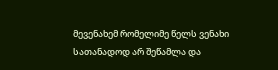მევენახემ რომელიმე წელს ვენახი სათანადოდ არ შეწამლა და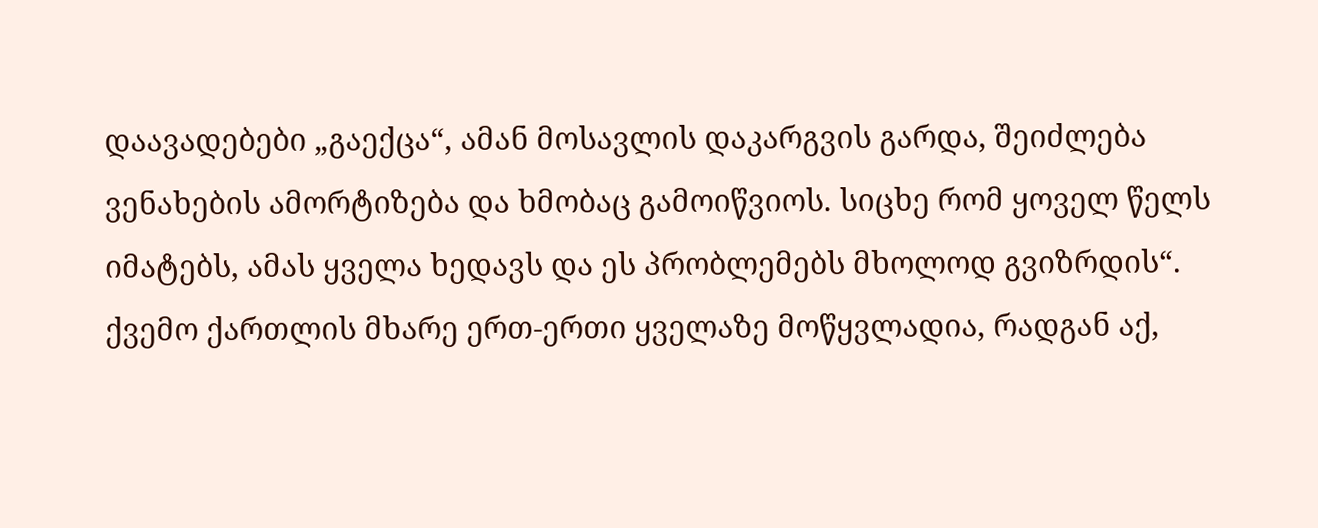დაავადებები „გაექცა“, ამან მოსავლის დაკარგვის გარდა, შეიძლება ვენახების ამორტიზება და ხმობაც გამოიწვიოს. სიცხე რომ ყოველ წელს იმატებს, ამას ყველა ხედავს და ეს პრობლემებს მხოლოდ გვიზრდის“.
ქვემო ქართლის მხარე ერთ-ერთი ყველაზე მოწყვლადია, რადგან აქ,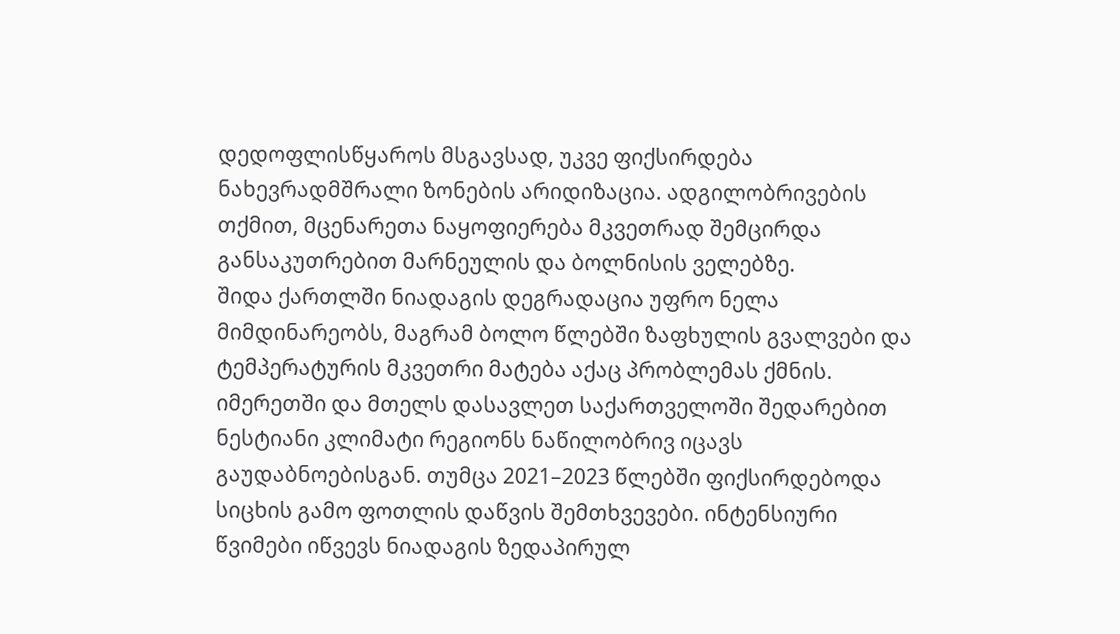დედოფლისწყაროს მსგავსად, უკვე ფიქსირდება ნახევრადმშრალი ზონების არიდიზაცია. ადგილობრივების თქმით, მცენარეთა ნაყოფიერება მკვეთრად შემცირდა განსაკუთრებით მარნეულის და ბოლნისის ველებზე.
შიდა ქართლში ნიადაგის დეგრადაცია უფრო ნელა მიმდინარეობს, მაგრამ ბოლო წლებში ზაფხულის გვალვები და ტემპერატურის მკვეთრი მატება აქაც პრობლემას ქმნის.
იმერეთში და მთელს დასავლეთ საქართველოში შედარებით ნესტიანი კლიმატი რეგიონს ნაწილობრივ იცავს გაუდაბნოებისგან. თუმცა 2021–2023 წლებში ფიქსირდებოდა სიცხის გამო ფოთლის დაწვის შემთხვევები. ინტენსიური წვიმები იწვევს ნიადაგის ზედაპირულ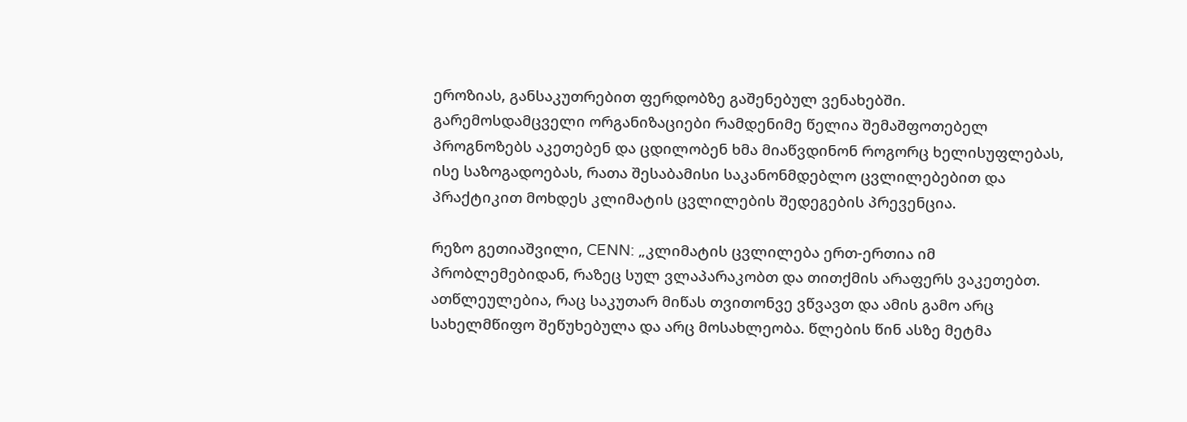ეროზიას, განსაკუთრებით ფერდობზე გაშენებულ ვენახებში.
გარემოსდამცველი ორგანიზაციები რამდენიმე წელია შემაშფოთებელ პროგნოზებს აკეთებენ და ცდილობენ ხმა მიაწვდინონ როგორც ხელისუფლებას, ისე საზოგადოებას, რათა შესაბამისი საკანონმდებლო ცვლილებებით და პრაქტიკით მოხდეს კლიმატის ცვლილების შედეგების პრევენცია.

რეზო გეთიაშვილი, CENN: „კლიმატის ცვლილება ერთ-ერთია იმ პრობლემებიდან, რაზეც სულ ვლაპარაკობთ და თითქმის არაფერს ვაკეთებთ. ათწლეულებია, რაც საკუთარ მიწას თვითონვე ვწვავთ და ამის გამო არც სახელმწიფო შეწუხებულა და არც მოსახლეობა. წლების წინ ასზე მეტმა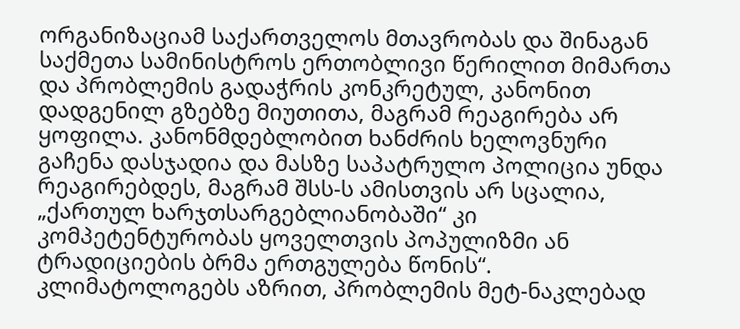ორგანიზაციამ საქართველოს მთავრობას და შინაგან საქმეთა სამინისტროს ერთობლივი წერილით მიმართა და პრობლემის გადაჭრის კონკრეტულ, კანონით დადგენილ გზებზე მიუთითა, მაგრამ რეაგირება არ ყოფილა. კანონმდებლობით ხანძრის ხელოვნური გაჩენა დასჯადია და მასზე საპატრულო პოლიცია უნდა რეაგირებდეს, მაგრამ შსს-ს ამისთვის არ სცალია, „ქართულ ხარჯთსარგებლიანობაში“ კი კომპეტენტურობას ყოველთვის პოპულიზმი ან ტრადიციების ბრმა ერთგულება წონის“.
კლიმატოლოგებს აზრით, პრობლემის მეტ-ნაკლებად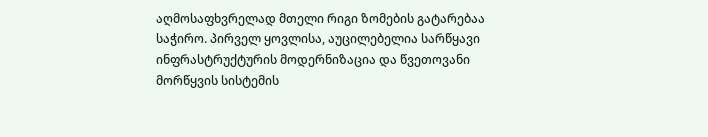აღმოსაფხვრელად მთელი რიგი ზომების გატარებაა საჭირო. პირველ ყოვლისა, აუცილებელია სარწყავი ინფრასტრუქტურის მოდერნიზაცია და წვეთოვანი მორწყვის სისტემის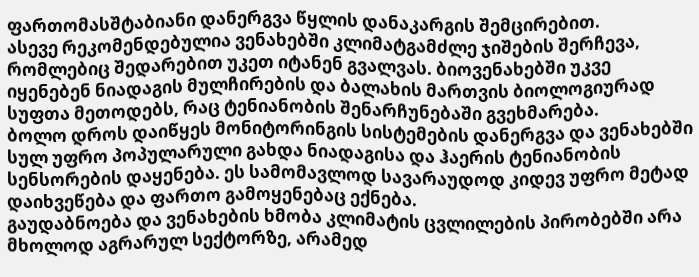ფართომასშტაბიანი დანერგვა წყლის დანაკარგის შემცირებით.
ასევე რეკომენდებულია ვენახებში კლიმატგამძლე ჯიშების შერჩევა, რომლებიც შედარებით უკეთ იტანენ გვალვას. ბიოვენახებში უკვე იყენებენ ნიადაგის მულჩირების და ბალახის მართვის ბიოლოგიურად სუფთა მეთოდებს, რაც ტენიანობის შენარჩუნებაში გვეხმარება.
ბოლო დროს დაიწყეს მონიტორინგის სისტემების დანერგვა და ვენახებში სულ უფრო პოპულარული გახდა ნიადაგისა და ჰაერის ტენიანობის სენსორების დაყენება. ეს სამომავლოდ სავარაუდოდ კიდევ უფრო მეტად დაიხვეწება და ფართო გამოყენებაც ექნება.
გაუდაბნოება და ვენახების ხმობა კლიმატის ცვლილების პირობებში არა მხოლოდ აგრარულ სექტორზე, არამედ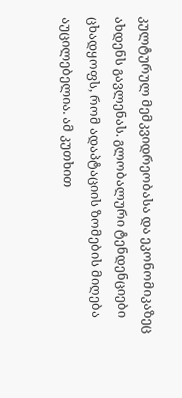კულტურულ მემკვიდრეობასა და ეკონომიკაზეც ახდენს გავლენას. გლობალური ტენდენციები ცხადყოფს, რომ ადაპტაციის ზომების მიღება აუცილებელია. ამ კუთხით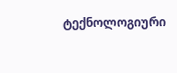ტექნოლოგიური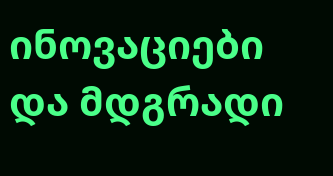ინოვაციები და მდგრადი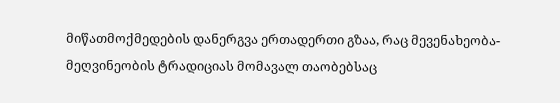მიწათმოქმედების დანერგვა ერთადერთი გზაა, რაც მევენახეობა-მეღვინეობის ტრადიციას მომავალ თაობებსაც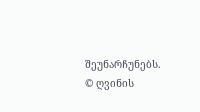შეუნარჩუნებს.
© ღვინის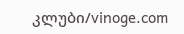კლუბი/vinoge.com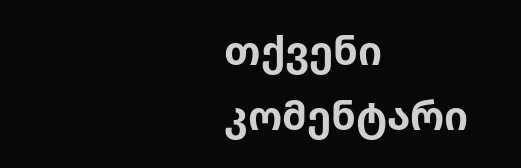თქვენი კომენტარი